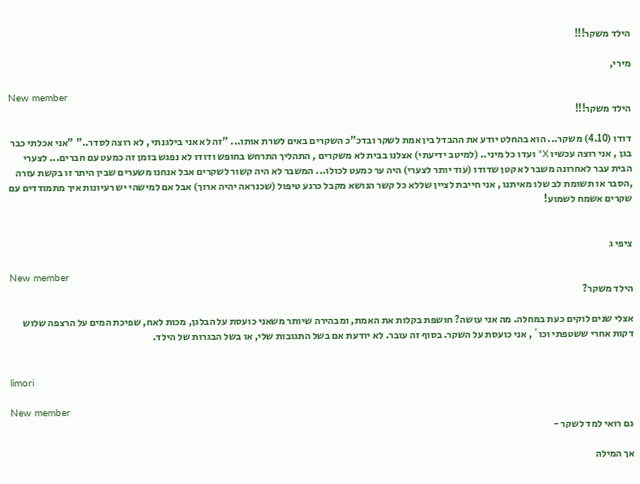הילד משקר!!!

מירי,

New member
הילד משקר!!!

דודו (4.10) משקר... הוא בהחלט יודע את ההבדל בין אמת לשקר ובדכ"כ השקרים באים לשרת אותו... "זה לא אני בילגנתי , לא רוצה לסדר.." "אני אכלתי כבר בגן , אני רוצה עכשיו X" ועדו כל מיני.. (למיטב ידיעתי) אצלנו בבית לא משקרים , התהליך התרחש בחופש ודודו לא נפגש בזמן זה כמעט עם חברים... לצערי הבית עבר לאחרונה משבר לא קטן שדודו (עוד יותר לצערי) היה ער כמעט לכולו... המשבר לא היה קשור לשקרים אבל אנחנו משערים שבין היתר זו בקשת עזרה ,הסבר או תשומת לב שלו מאיתנו , אני חייבת לציין שללא כל קשר הנושא מקבל כרגע טיפול (שכנראה יהיה ארוך) אבל אם למישהי יש רעיונות איך מתמודדים עם שקרים אשמח לשמוע!


ציפי ג

New member
הילד משקר?

אצלי שנים לוקים כעת במחלה. מה אני עושה? חושפת בקלות את האמת, ומבהירה שיותר משאני כועסת על הבלגן, מכות לאח, שפיכת המים על הרצפה שלוש דקות אחרי ששטפתי וכו´, אני כועסת על השקר. בסוף זה עובר. לא יודעת אם בשל התגובות שלי, או בשל הבגרות של הילד.


limori

New member
גם רואי למד לשקר -

אך המילה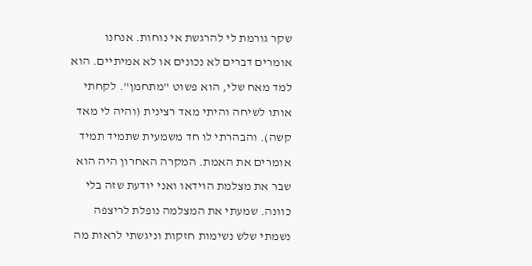שקר גורמת לי להרגשת אי נוחות. אנחנו אומרים דברים לא נכונים או לא אמיתיים. הוא למד מאח שלי, הוא פשוט "מתחמן". לקחתי אותו לשיחה והיתי מאד רצינית (והיה לי מאד קשה). והבהרתי לו חד משמעית שתמיד תמיד אומרים את האמת. המקרה האחרון היה הוא שבר את מצלמת הוידאו ואני יודעת שזה בלי כוונה. שמעתי את המצלמה נופלת לריצפה נשמתי שלש נשימות חזקות וניגשתי לראות מה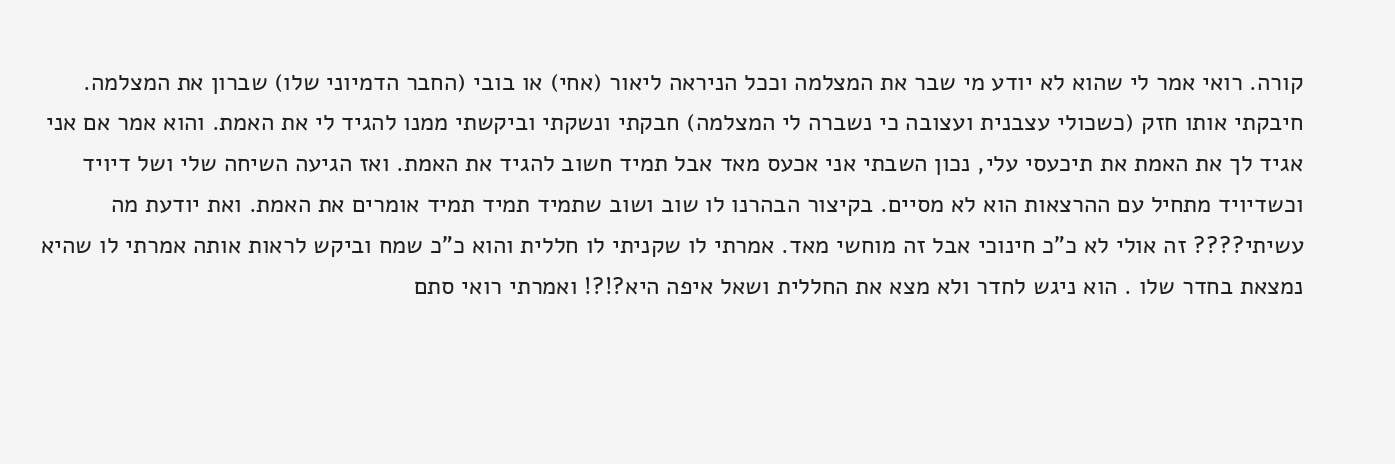קורה. רואי אמר לי שהוא לא יודע מי שבר את המצלמה וככל הניראה ליאור (אחי) או בובי (החבר הדמיוני שלו) שברון את המצלמה. חיבקתי אותו חזק (כשכולי עצבנית ועצובה כי נשברה לי המצלמה) חבקתי ונשקתי וביקשתי ממנו להגיד לי את האמת. והוא אמר אם אני אגיד לך את האמת את תיכעסי עלי, נכון השבתי אני אכעס מאד אבל תמיד חשוב להגיד את האמת. ואז הגיעה השיחה שלי ושל דיויד וכשדיויד מתחיל עם ההרצאות הוא לא מסיים. בקיצור הבהרנו לו שוב ושוב שתמיד תמיד תמיד אומרים את האמת. ואת יודעת מה עשיתי???? זה אולי לא כ"כ חינוכי אבל זה מוחשי מאד. אמרתי לו שקניתי לו חללית והוא כ"כ שמח וביקש לראות אותה אמרתי לו שהיא נמצאת בחדר שלו . הוא ניגש לחדר ולא מצא את החללית ושאל איפה היא?!?! ואמרתי רואי סתם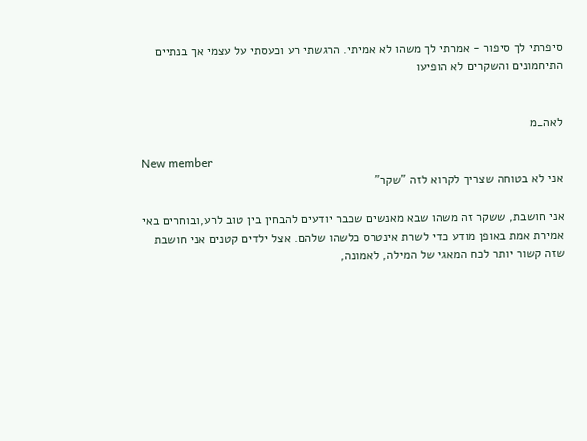סיפרתי לך סיפור - אמרתי לך משהו לא אמיתי. הרגשתי רע וכעסתי על עצמי אך בנתיים התיחמונים והשקרים לא הופיעו


לאה_מ

New member
אני לא בטוחה שצריך לקרוא לזה "שקר"

אני חושבת, ששקר זה משהו שבא מאנשים שכבר יודעים להבחין בין טוב לרע,ובוחרים באי אמירת אמת באופן מודע כדי לשרת אינטרס כלשהו שלהם. אצל ילדים קטנים אני חושבת שזה קשור יותר לכח המאגי של המילה, לאמונה,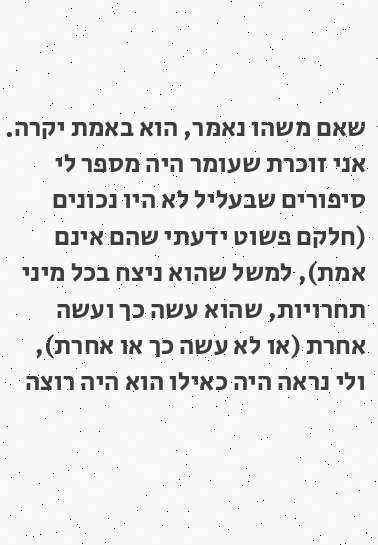שאם משהו נאמר, הוא באמת יקרה. אני זוכרת שעומר היה מספר לי סיפורים שבעליל לא היו נכונים (חלקם פשוט ידעתי שהם אינם אמת), למשל שהוא ניצח בכל מיני תחרויות, שהוא עשה כך ועשה אחרת (או לא עשה כך או אחרת), ולי נראה היה כאילו הוא היה רוצה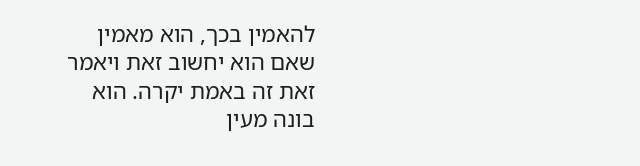להאמין בכך, הוא מאמין שאם הוא יחשוב זאת ויאמר זאת זה באמת יקרה. הוא בונה מעין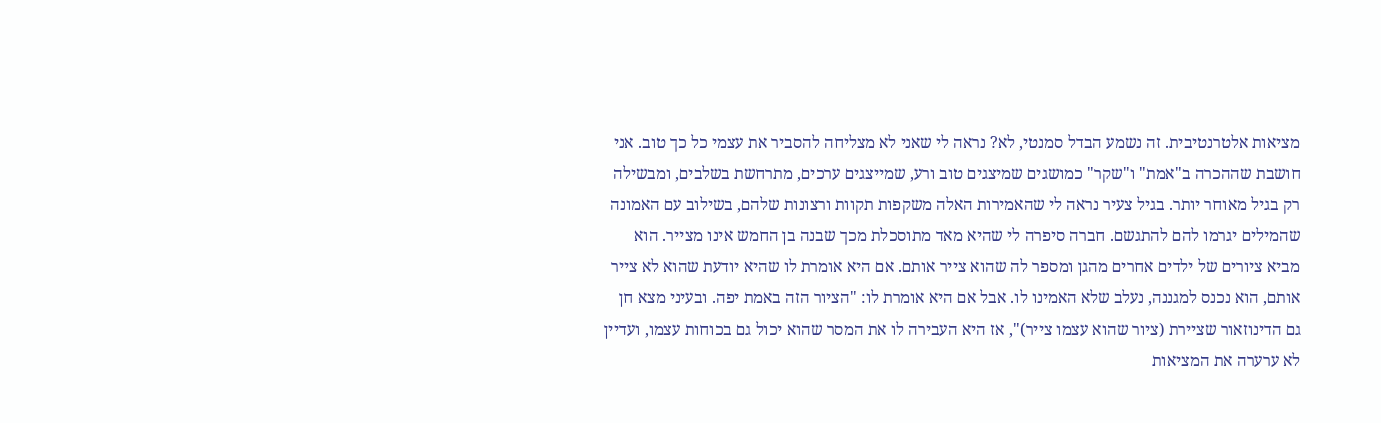מציאות אלטרנטיבית. זה נשמע הבדל סמנטי, לא? נראה לי שאני לא מצליחה להסביר את עצמי כל כך טוב. אני חושבת שההכרה ב"אמת" ו"שקר" כמושגים שמיצגים טוב ורע, שמייצגים ערכים, מתרחשת בשלבים, ומבשילה רק בגיל מאוחר יותר. בגיל צעיר נראה לי שהאמירות האלה משקפות תקוות ורצונות שלהם, בשילוב עם האמונה שהמילים יגרמו להם להתגשם. חברה סיפרה לי שהיא מאד מתוסכלת מכך שבנה בן החמש אינו מצייר. הוא מביא ציורים של ילדים אחרים מהגן ומספר לה שהוא צייר אותם. אם היא אומרת לו שהיא יודעת שהוא לא צייר אותם, הוא נכנס למגננה, נעלב שלא האמינו לו. אבל אם היא אומרת לו: "הציור הזה באמת יפה. ובעיני מצא חן גם הדינוזאור שציירת (ציור שהוא עצמו צייר)", אז היא העבירה לו את המסר שהוא יכול גם בכוחות עצמו, ועדיין לא ערערה את המציאות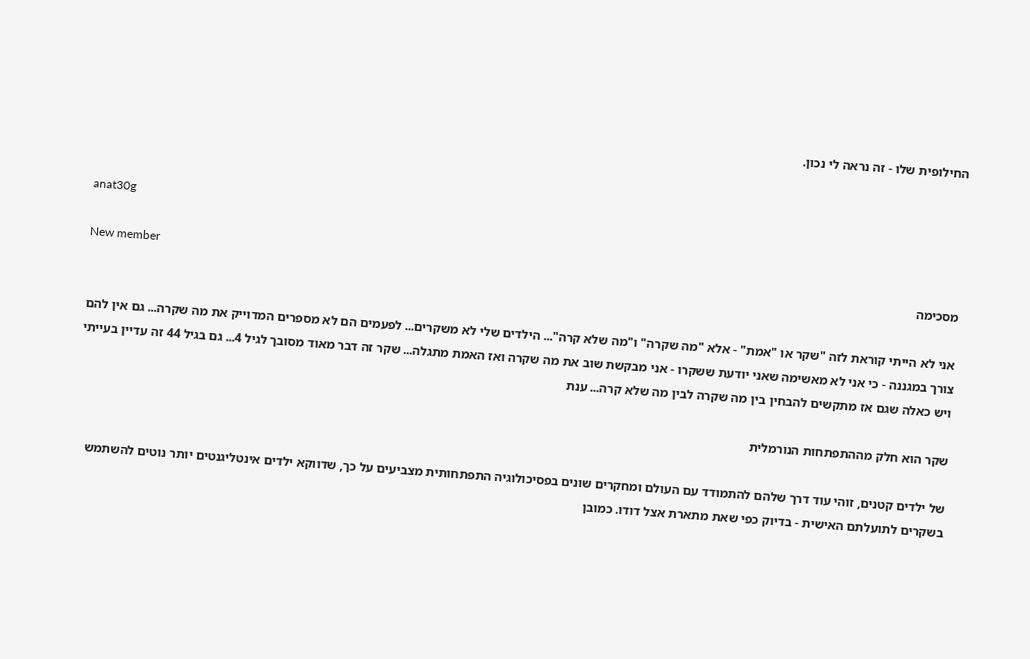החילופית שלו - זה נראה לי נכון.


anat30g

New member
מסכימה

אני לא הייתי קוראת לזה "שקר או "אמת" - אלא "מה שקרה" ו"מה שלא קרה"... הילדים שלי לא משקרים... לפעמים הם לא מספרים המדוייק את מה שקרה... גם אין להם צורך במגננה - כי אני לא מאשימה שאני יודעת ששקרו - אני מבקשת שוב את מה שקרה ואז האמת מתגלה... שקר זה דבר מאוד מסובך לגיל 4... גם בגיל 44 זה עדיין בעייתי ויש כאלה שגם אז מתקשים להבחין בין מה שקרה לבין מה שלא קרה... ענת

שקר הוא חלק מההתפתחות הנורמלית

של ילדים קטנים, זוהי עוד דרך שלהם להתמודד עם העולם ומחקרים שונים בפסיכולוגיה התפתחותית מצביעים על כך, שדווקא ילדים אינטליגנטים יותר נוטים להשתמש בשקרים לתועלתם האישית - בדיוק כפי שאת מתארת אצל דודו. כמובן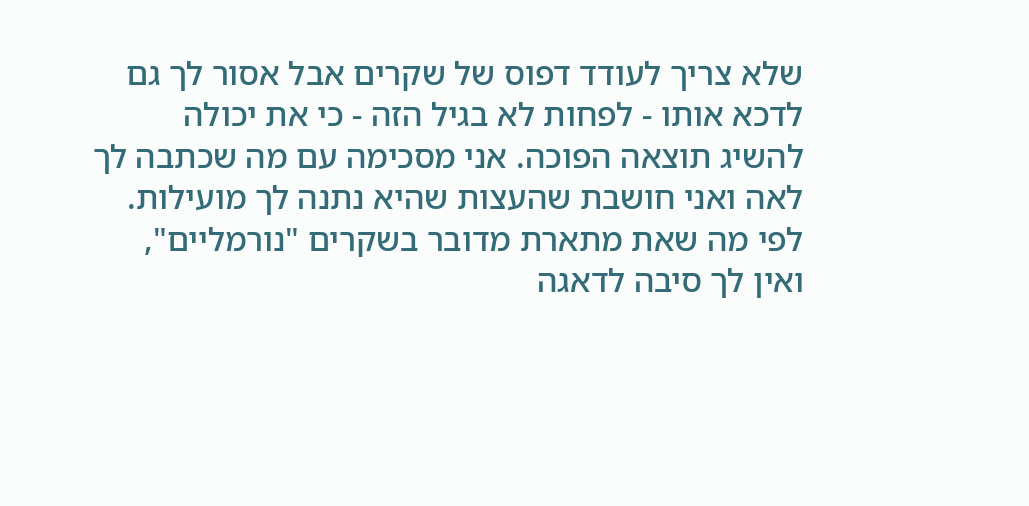שלא צריך לעודד דפוס של שקרים אבל אסור לך גם לדכא אותו - לפחות לא בגיל הזה - כי את יכולה להשיג תוצאה הפוכה. אני מסכימה עם מה שכתבה לך לאה ואני חושבת שהעצות שהיא נתנה לך מועילות. לפי מה שאת מתארת מדובר בשקרים "נורמליים", ואין לך סיבה לדאגה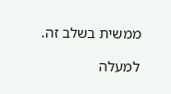ממשית בשלב זה.

למעלה